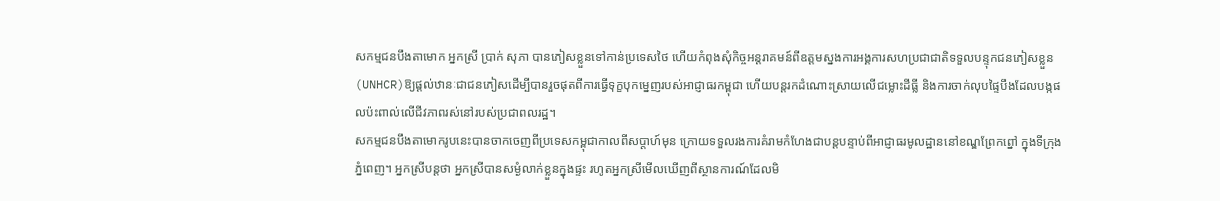សកម្មជនបឹងតាមោក អ្នកស្រី ប្រាក់ សុភា បានភៀសខ្លួនទៅកាន់ប្រទេសថៃ ហើយកំពុងសុំកិច្ចអន្តរាគមន៍ពីឧត្តមស្នងការអង្គការសហប្រជាជាតិទទួលបន្ទុកជនភៀសខ្លួន (UNHCR)ឱ្យផ្តល់ឋានៈជាជនភៀសដើម្បីបានរួចផុតពីការធ្វើទុក្ខបុកម្នេញរបស់អាជ្ញាធរកម្ពុជា ហើយបន្តរកដំណោះស្រាយលើជម្លោះដីធ្លី និងការចាក់លុបផ្ទៃបឹងដែលបង្កផលប៉ះពាល់លើជីវភាពរស់នៅរបស់ប្រជាពលរដ្ឋ។
សកម្មជនបឹងតាមោករូបនេះបានចាកចេញពីប្រទេសកម្ពុជាកាលពីសប្ដាហ៍មុន ក្រោយទទួលរងការគំរាមកំហែងជាបន្តបន្ទាប់ពីអាជ្ញាធរមូលដ្ឋាននៅខណ្ឌព្រែកព្នៅ ក្នុងទីក្រុងភ្នំពេញ។ អ្នកស្រីបន្តថា អ្នកស្រីបានសម្ងំលាក់ខ្លួនក្នុងផ្ទះ រហូតអ្នកស្រីមើលឃើញពីស្ថានការណ៍ដែលមិ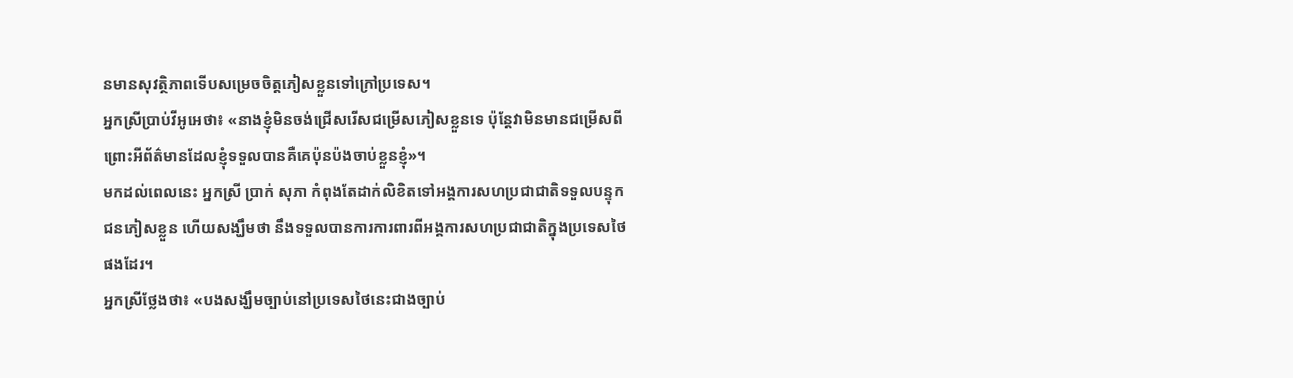នមានសុវត្ថិភាពទើបសម្រេចចិត្តភៀសខ្លួនទៅក្រៅប្រទេស។
អ្នកស្រីប្រាប់វីអូអេថា៖ «នាងខ្ញុំមិនចង់ជ្រើសរើសជម្រើសភៀសខ្លួនទេ ប៉ុន្តែវាមិនមានជម្រើសពីព្រោះអីព័ត៌មានដែលខ្ញុំទទួលបានគឺគេប៉ុនប៉ងចាប់ខ្លួនខ្ញុំ»។
មកដល់ពេលនេះ អ្នកស្រី ប្រាក់ សុភា កំពុងតែដាក់លិខិតទៅអង្គការសហប្រជាជាតិទទួលបន្ទុកជនភៀសខ្លួន ហើយសង្ឃឹមថា នឹងទទួលបានការការពារពីអង្គការសហប្រជាជាតិក្នុងប្រទេសថៃផងដែរ។
អ្នកស្រីថ្លែងថា៖ «បងសង្ឃឹមច្បាប់នៅប្រទេសថៃនេះជាងច្បាប់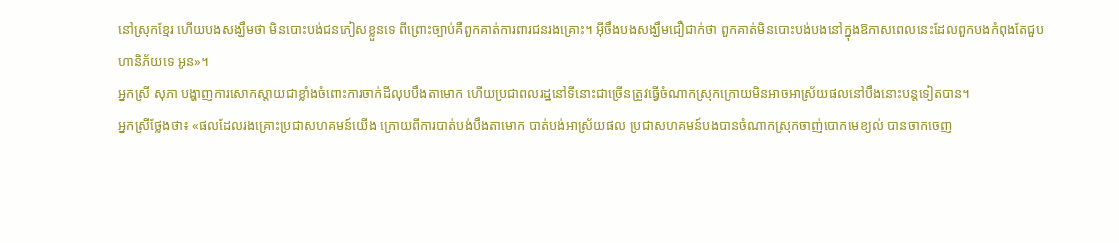នៅស្រុកខ្មែរ ហើយបងសង្ឃឹមថា មិនបោះបង់ជនភៀសខ្លួនទេ ពីព្រោះច្បាប់គឺពួកគាត់ការពារជនរងគ្រោះ។ អ៊ីចឹងបងសង្ឃឹមជឿជាក់ថា ពួកគាត់មិនបោះបង់បងនៅក្នុងឱកាសពេលនេះដែលពួកបងកំពុងតែជួបហានិភ័យទេ អូន»។
អ្នកស្រី សុភា បង្ហាញការសោកស្តាយជាខ្លាំងចំពោះការចាក់ដីលុបបឹងតាមោក ហើយប្រជាពលរដ្ឋនៅទីនោះជាច្រើនត្រូវធ្វើចំណាកស្រុកក្រោយមិនអាចអាស្រ័យផលនៅបឹងនោះបន្តទៀតបាន។
អ្នកស្រីថ្លែងថា៖ «ផលដែលរងគ្រោះប្រជាសហគមន៍យើង ក្រោយពីការបាត់បង់បឹងតាមោក បាត់បង់អាស្រ័យផល ប្រជាសហគមន៍បងបានចំណាកស្រុកចាញ់បោកមេខ្យល់ បានចាកចេញ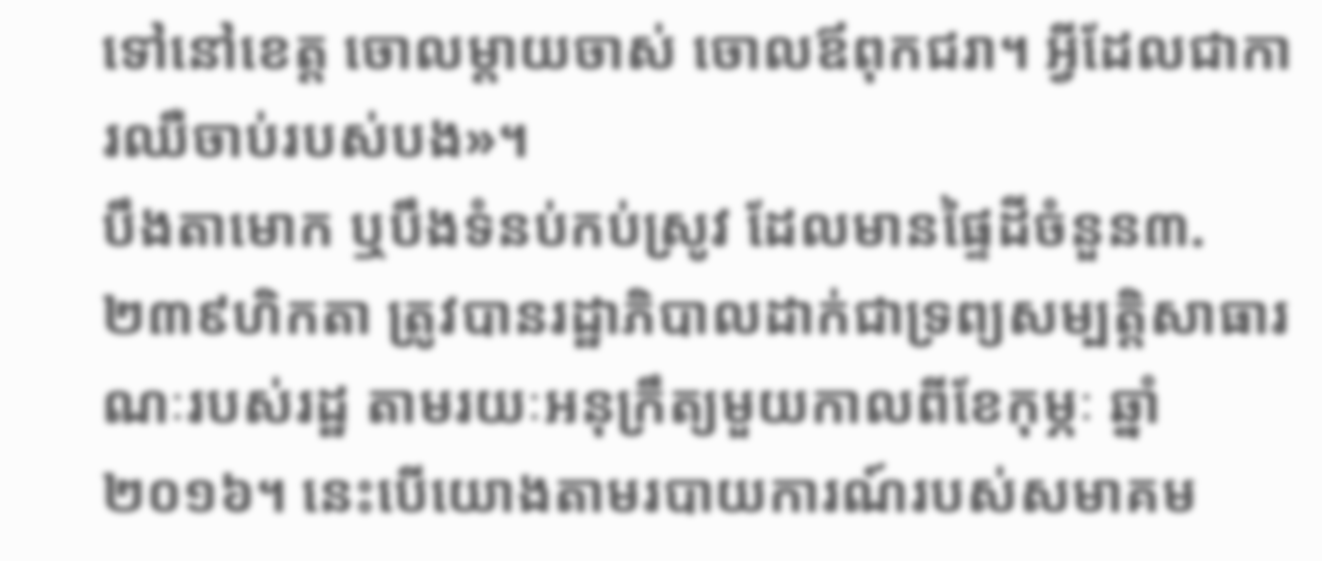ទៅនៅខេត្ត ចោលម្តាយចាស់ ចោលឪពុកជរា។ អ្វីដែលជាការឈឺចាប់របស់បង»។
បឹងតាមោក ឬបឹងទំនប់កប់ស្រូវ ដែលមានផ្ទៃដីចំនួន៣.២៣៩ហិកតា ត្រូវបានរដ្ឋាភិបាលដាក់ជាទ្រព្យសម្បត្តិសាធារណៈរបស់រដ្ឋ តាមរយៈអនុក្រឹត្យមួយកាលពីខែកុម្ភៈ ឆ្នាំ២០១៦។ នេះបើយោងតាមរបាយការណ៍របស់សមាគម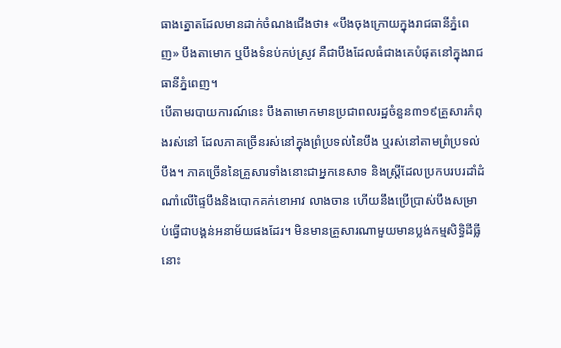ធាងត្នោតដែលមានដាក់ចំណងជើងថា៖ «បឹងចុងក្រោយក្នុងរាជធានីភ្នំពេញ» បឹងតាមោក ឬបឹងទំនប់កប់ស្រូវ គឺជាបឹងដែលធំជាងគេបំផុតនៅក្នុងរាជធានីភ្នំពេញ។
បើតាមរបាយការណ៍នេះ បឹងតាមោកមានប្រជាពលរដ្ឋចំនួន៣១៩គ្រួសារកំពុងរស់នៅ ដែលភាគច្រើនរស់នៅក្នុងព្រំប្រទល់នៃបឹង ឬរស់នៅតាមព្រំប្រទល់បឹង។ ភាគច្រើននៃគ្រួសារទាំងនោះជាអ្នកនេសាទ និងស្ត្រីដែលប្រកបរបរដាំដំណាំលើផ្ទៃបឹងនិងបោកគក់ខោអាវ លាងចាន ហើយនឹងប្រើប្រាស់បឹងសម្រាប់ធ្វើជាបង្គន់អនាម័យផងដែរ។ មិនមានគ្រួសារណាមួយមានប្លង់កម្មសិទ្ធិដីធ្លីនោះ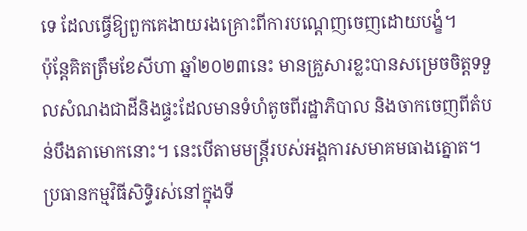ទេ ដែលធ្វើឱ្យពួកគេងាយរងគ្រោះពីការបណ្តេញចេញដោយបង្ខំ។
ប៉ុន្តែគិតត្រឹមខែសីហា ឆ្នាំ២០២៣នេះ មានគ្រួសារខ្លះបានសម្រេចចិត្តទទួលសំណងជាដីនិងផ្ទះដែលមានទំហំតូចពីរដ្ឋាភិបាល និងចាកចេញពីតំបន់បឹងតាមោកនោះ។ នេះបើតាមមន្ត្រីរបស់អង្គការសមាគមធាងត្នោត។
ប្រធានកម្មវិធីសិទ្ធិរស់នៅក្នុងទី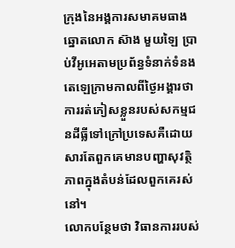ក្រុងនៃអង្គការសមាគមធាងឆ្នោតលោក ស៊ាង មួយឡៃ ប្រាប់វីអូអេតាមប្រព័ន្ធទំនាក់ទំនងតេឡេក្រាមកាលពីថ្ងៃអង្គារថា ការរត់ភៀសខ្លួនរបស់សកម្មជនដីធ្លីទៅក្រៅប្រទេសគឺដោយសារតែពួកគេមានបញ្ហាសុវត្ថិភាពក្នុងតំបន់ដែលពួកគេរស់នៅ។
លោកបន្ថែមថា វិធានការរបស់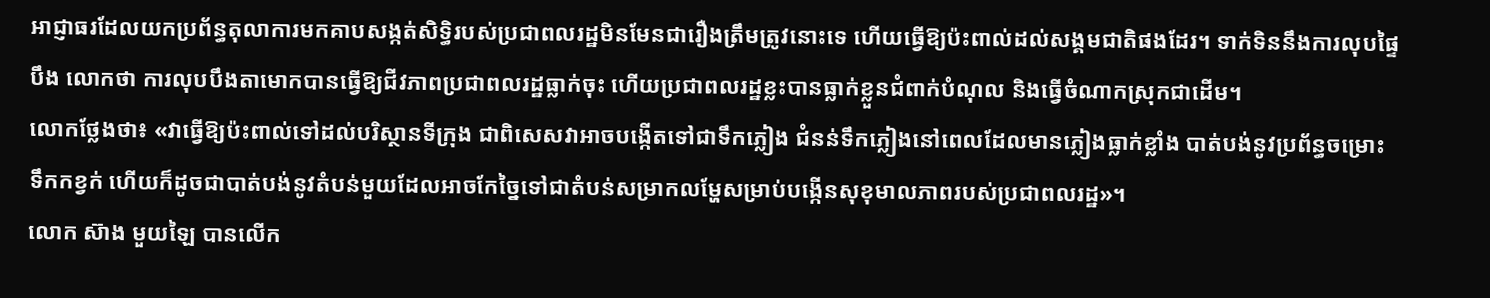អាជ្ញាធរដែលយកប្រព័ន្ធតុលាការមកគាបសង្កត់សិទ្ធិរបស់ប្រជាពលរដ្ឋមិនមែនជារឿងត្រឹមត្រូវនោះទេ ហើយធ្វើឱ្យប៉ះពាល់ដល់សង្គមជាតិផងដែរ។ ទាក់ទិននឹងការលុបផ្ទៃបឹង លោកថា ការលុបបឹងតាមោកបានធ្វើឱ្យជីវភាពប្រជាពលរដ្ឋធ្លាក់ចុះ ហើយប្រជាពលរដ្ឋខ្លះបានធ្លាក់ខ្លួនជំពាក់បំណុល និងធ្វើចំណាកស្រុកជាដើម។
លោកថ្លែងថា៖ «វាធ្វើឱ្យប៉ះពាល់ទៅដល់បរិស្ថានទីក្រុង ជាពិសេសវាអាចបង្កើតទៅជាទឹកភ្លៀង ជំនន់ទឹកភ្លៀងនៅពេលដែលមានភ្លៀងធ្លាក់ខ្លាំង បាត់បង់នូវប្រព័ន្ធចម្រោះទឹកកខ្វក់ ហើយក៏ដូចជាបាត់បង់នូវតំបន់មួយដែលអាចកែច្នៃទៅជាតំបន់សម្រាកលម្ហែសម្រាប់បង្កើនសុខុមាលភាពរបស់ប្រជាពលរដ្ឋ»។
លោក ស៊ាង មួយឡៃ បានលើក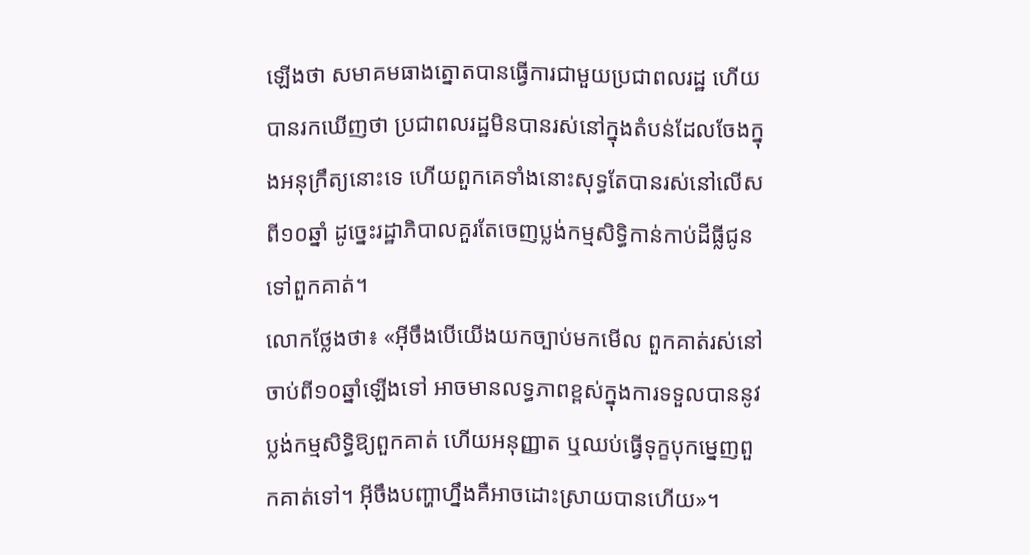ឡើងថា សមាគមធាងត្នោតបានធ្វើការជាមួយប្រជាពលរដ្ឋ ហើយបានរកឃើញថា ប្រជាពលរដ្ឋមិនបានរស់នៅក្នុងតំបន់ដែលចែងក្នុងអនុក្រឹត្យនោះទេ ហើយពួកគេទាំងនោះសុទ្ធតែបានរស់នៅលើសពី១០ឆ្នាំ ដូច្នេះរដ្ឋាភិបាលគួរតែចេញប្លង់កម្មសិទ្ធិកាន់កាប់ដីធ្លីជូនទៅពួកគាត់។
លោកថ្លែងថា៖ «អ៊ីចឹងបើយើងយកច្បាប់មកមើល ពួកគាត់រស់នៅចាប់ពី១០ឆ្នាំឡើងទៅ អាចមានលទ្ធភាពខ្ពស់ក្នុងការទទួលបាននូវប្លង់កម្មសិទ្ធិឱ្យពួកគាត់ ហើយអនុញ្ញាត ឬឈប់ធ្វើទុក្ខបុកម្នេញពួកគាត់ទៅ។ អ៊ីចឹងបញ្ហាហ្នឹងគឺអាចដោះស្រាយបានហើយ»។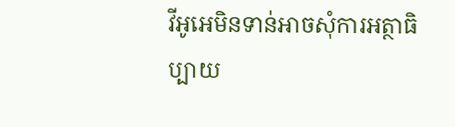វីអូអេមិនទាន់អាចសុំការអត្ថាធិប្បាយ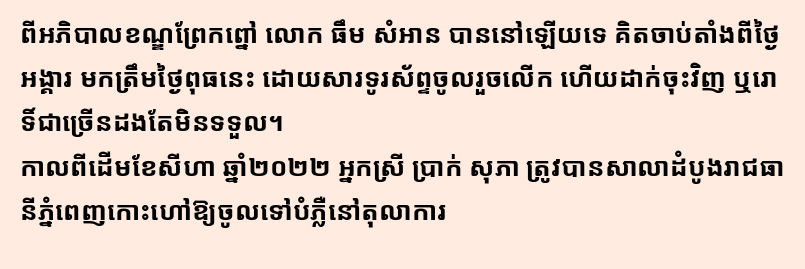ពីអភិបាលខណ្ឌព្រែកព្នៅ លោក ធឹម សំអាន បាននៅឡើយទេ គិតចាប់តាំងពីថ្ងៃអង្គារ មកត្រឹមថ្ងៃពុធនេះ ដោយសារទូរស័ព្ទចូលរួចលើក ហើយដាក់ចុះវិញ ឬរោទិ៍ជាច្រើនដងតែមិនទទួល។
កាលពីដើមខែសីហា ឆ្នាំ២០២២ អ្នកស្រី ប្រាក់ សុភា ត្រូវបានសាលាដំបូងរាជធានីភ្នំពេញកោះហៅឱ្យចូលទៅបំភ្លឺនៅតុលាការ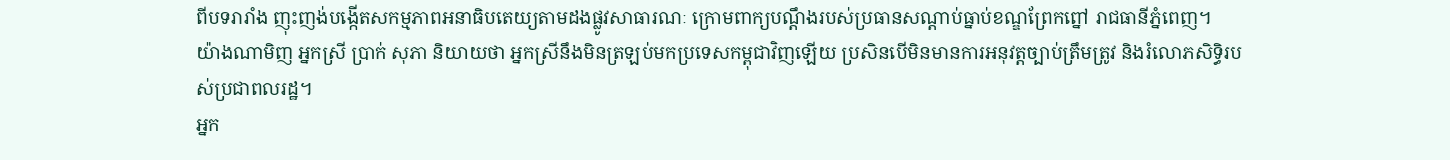ពីបទរារាំង ញុះញង់បង្កើតសកម្មភាពអនាធិបតេយ្យតាមដងផ្លូវសាធារណៈ ក្រោមពាក្យបណ្តឹងរបស់ប្រធានសណ្តាប់ធ្នាប់ខណ្ឌព្រែកព្នៅ រាជធានីភ្នំពេញ។
យ៉ាងណាមិញ អ្នកស្រី ប្រាក់ សុភា និយាយថា អ្នកស្រីនឹងមិនត្រឡប់មកប្រទេសកម្ពុជាវិញឡើយ ប្រសិនបើមិនមានការអនុវត្តច្បាប់ត្រឹមត្រូវ និងរំលោភសិទ្ធិរបស់ប្រជាពលរដ្ឋ។
អ្នក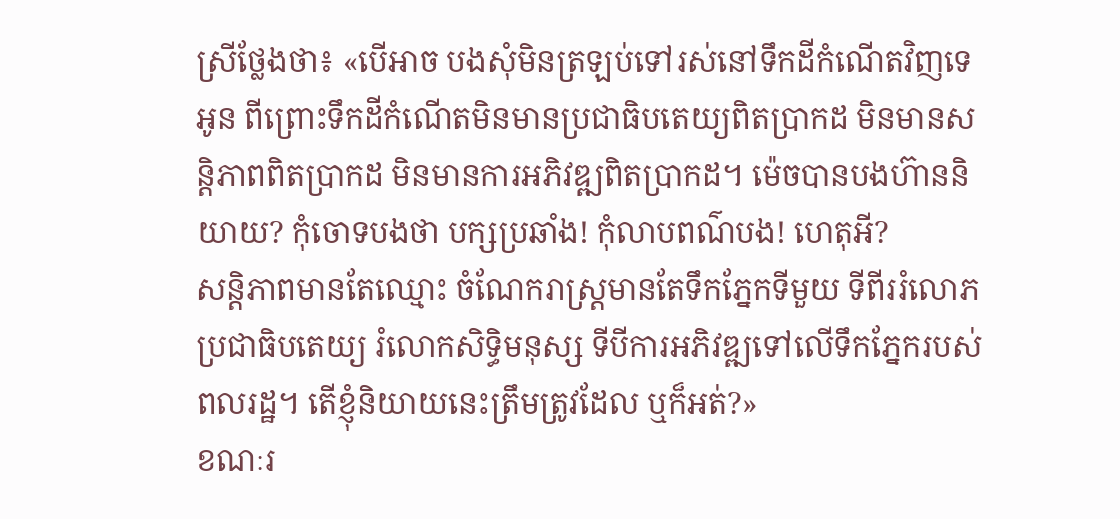ស្រីថ្លែងថា៖ «បើអាច បងសុំមិនត្រឡប់ទៅរស់នៅទឹកដីកំណើតវិញទេអូន ពីព្រោះទឹកដីកំណើតមិនមានប្រជាធិបតេយ្យពិតប្រាកដ មិនមានសន្តិភាពពិតប្រាកដ មិនមានការអភិវឌ្ឍពិតប្រាកដ។ ម៉េចបានបងហ៊ាននិយាយ? កុំចោទបងថា បក្សប្រឆាំង! កុំលាបពណ៌បង! ហេតុអី?
សន្តិភាពមានតែឈ្មោះ ចំណែករាស្ត្រមានតែទឹកភ្នែកទីមួយ ទីពីររំលោភប្រជាធិបតេយ្យ រំលោកសិទ្ធិមនុស្ស ទីបីការអភិវឌ្ឍទៅលើទឹកភ្នែករបស់ពលរដ្ឋ។ តើខ្ញុំនិយាយនេះត្រឹមត្រូវដែល ឬក៏អត់?»
ខណៈរ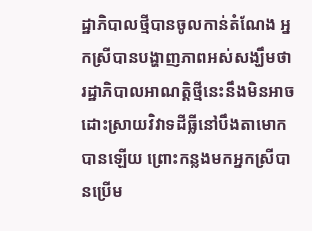ដ្ឋាភិបាលថ្មីបានចូលកាន់តំណែង អ្នកស្រីបានបង្ហាញភាពអស់សង្ឃឹមថា រដ្ឋាភិបាលអាណត្តិថ្មីនេះនឹងមិនអាចដោះស្រាយវិវាទដីធ្លីនៅបឹងតាមោកបានឡើយ ព្រោះកន្លងមកអ្នកស្រីបានប្រើម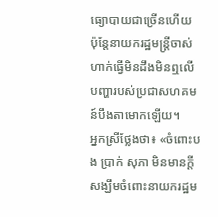ធ្យោបាយជាច្រើនហើយ ប៉ុន្តែនាយករដ្ឋមន្រ្តីចាស់ហាក់ធ្វើមិនដឹងមិនឮលើបញ្ហារបស់ប្រជាសហគមន៍បឹងតាមោកឡើយ។
អ្នកស្រីថ្លែងថា៖ «ចំពោះបង ប្រាក់ សុភា មិនមានក្តីសង្ឃឹមចំពោះនាយករដ្ឋម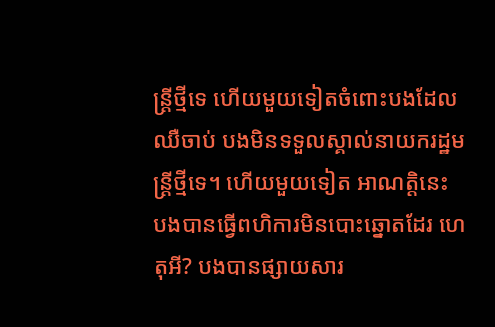ន្រ្តីថ្មីទេ ហើយមួយទៀតចំពោះបងដែលឈឺចាប់ បងមិនទទួលស្គាល់នាយករដ្ឋមន្ត្រីថ្មីទេ។ ហើយមួយទៀត អាណត្តិនេះ បងបានធ្វើពហិការមិនបោះឆ្នោតដែរ ហេតុអី? បងបានផ្សាយសារ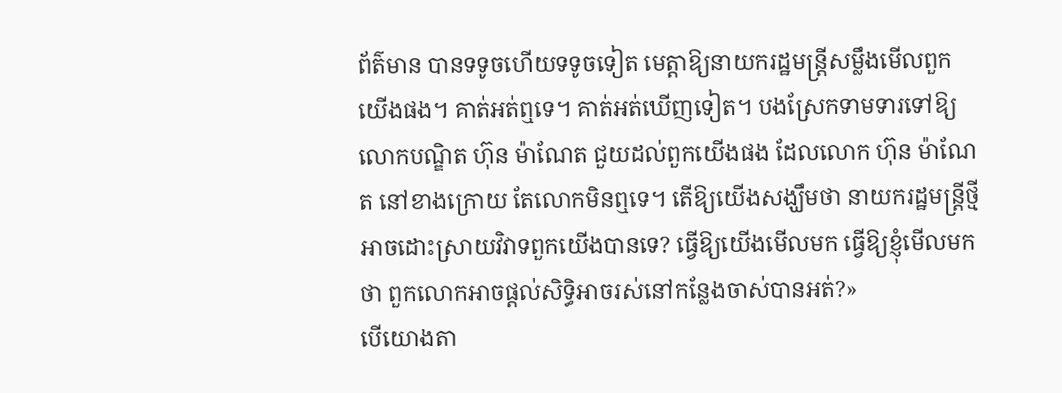ព័ត៌មាន បានទទូចហើយទទូចទៀត មេត្តាឱ្យនាយករដ្ឋមន្ត្រីសម្លឹងមើលពួកយើងផង។ គាត់អត់ឮទេ។ គាត់អត់ឃើញទៀត។ បងស្រែកទាមទារទៅឱ្យលោកបណ្ឌិត ហ៊ុន ម៉ាណែត ជួយដល់ពួកយើងផង ដែលលោក ហ៊ុន ម៉ាណែត នៅខាងក្រោយ តែលោកមិនឮទេ។ តើឱ្យយើងសង្ឃឹមថា នាយករដ្ឋមន្រ្តីថ្មីអាចដោះស្រាយវិវាទពួកយើងបានទេ? ធ្វើឱ្យយើងមើលមក ធ្វើឱ្យខ្ញុំមើលមកថា ពួកលោកអាចផ្តល់សិទ្ធិអាចរស់នៅកន្លែងចាស់បានអត់?»
បើយោងតា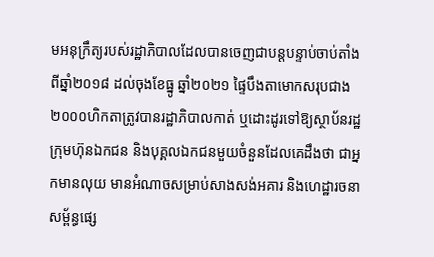មអនុក្រឹត្យរបស់រដ្ឋាភិបាលដែលបានចេញជាបន្តបន្ទាប់ចាប់តាំងពីឆ្នាំ២០១៨ ដល់ចុងខែធ្នូ ឆ្នាំ២០២១ ផ្ទៃបឹងតាមោកសរុបជាង២០០០ហិកតាត្រូវបានរដ្ឋាភិបាលកាត់ ឬដោះដូរទៅឱ្យស្ថាប័នរដ្ឋ ក្រុមហ៊ុនឯកជន និងបុគ្គលឯកជនមួយចំនួនដែលគេដឹងថា ជាអ្នកមានលុយ មានអំណាចសម្រាប់សាងសង់អគារ និងហេដ្ឋារចនាសម្ព័ន្ធផ្សេ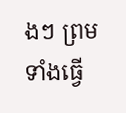ងៗ ព្រមទាំងធ្វើ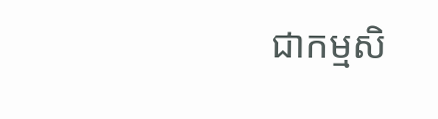ជាកម្មសិ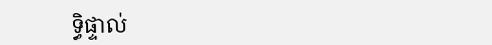ទ្ធិផ្ទាល់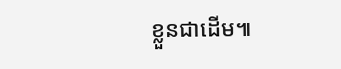ខ្លួនជាដើម៕